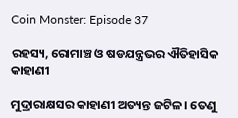Coin Monster: Episode 37

ରହସ୍ୟ, ରୋମାଞ୍ଚ ଓ ଷଡଯନ୍ତ୍ରଭର ଐତିହାସିକ କାହାଣୀ

ମୁଦ୍ରାରାକ୍ଷସର କାହାଣୀ ଅତ୍ୟନ୍ତ ଜଟିଳ। ତେଣୁ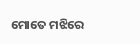ମୋତେ ମଝିରେ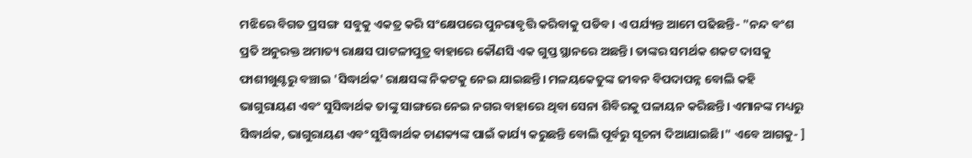ମଝିରେ ବିଗତ ପ୍ରସଙ୍ଗ  ସବୁକୁ ଏକତ୍ର କରି ସଂକ୍ଷେପରେ ପୁନରାବୃତ୍ତି କରିବାକୁ ପଡିବ। ଏ ପର୍ଯ୍ୟନ୍ତ ଆମେ ପଢିଛନ୍ତି- "ନନ୍ଦ ବଂଶ ପ୍ରତି ଅନୁରକ୍ତ ଅମାତ୍ୟ ରାକ୍ଷସ ପାଟଳୀପୁତ୍ର ବାହାରେ କୌଣସି ଏକ ଗୁପ୍ତ ସ୍ଥାନରେ ଅଛନ୍ତି। ତାଙ୍କର ସମର୍ଥକ ଶକଟ ଦାସକୁ ଫାଶୀଖୁଣ୍ଟରୁ ବଞ୍ଚାଇ 'ସିଦ୍ଧାର୍ଥକ' ରାକ୍ଷସଙ୍କ ନିକଟକୁ ନେଇ ଯାଇଛନ୍ତି। ମଳୟକେତୁଙ୍କ ଜୀବନ ବିପଦାପନ୍ନ ବୋଲି କହି ଭାଗୁରାୟଣ ଏବଂ ସୁସିଦ୍ଧାର୍ଥକ ତାଙ୍କୁ ସାଙ୍ଗରେ ନେଇ ନଗର ବାହାରେ ଥିବା ସେନା ଶିବିରକୁ ପଳାୟନ କରିଛନ୍ତି। ଏମାନଙ୍କ ମଧ୍ୟରୁ ସିଦ୍ଧାର୍ଥକ, ଭାଗୁରାୟଣ ଏବଂ ସୁସିଦ୍ଧାର୍ଥକ ଚାଣକ୍ୟଙ୍କ ପାଇଁ କାର୍ଯ୍ୟ କରୁଛନ୍ତି ବୋଲି ପୂର୍ବରୁ ସୂଚନା ଦିଆଯାଇଛି।" ଏବେ ଆଗକୁ- ]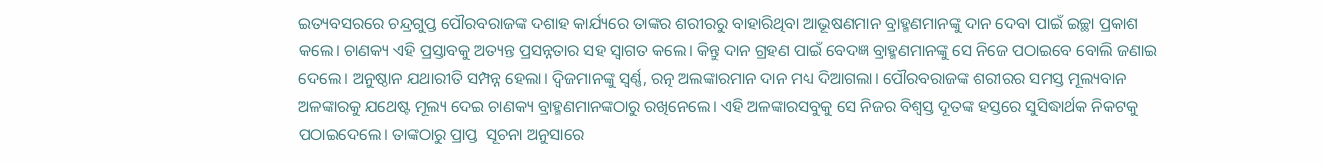ଇତ୍ୟବସରରେ ଚନ୍ଦ୍ରଗୁପ୍ତ ପୌରବରାଜଙ୍କ ଦଶାହ କାର୍ଯ୍ୟରେ ତାଙ୍କର ଶରୀରରୁ ବାହାରିଥିବା ଆଭୂଷଣମାନ ବ୍ରାହ୍ମଣମାନଙ୍କୁ ଦାନ ଦେବା ପାଇଁ ଇଚ୍ଛା ପ୍ରକାଶ କଲେ। ଚାଣକ୍ୟ ଏହି ପ୍ରସ୍ତାବକୁ ଅତ୍ୟନ୍ତ ପ୍ରସନ୍ନତାର ସହ ସ୍ୱାଗତ କଲେ। କିନ୍ତୁ ଦାନ ଗ୍ରହଣ ପାଇଁ ବେଦଜ୍ଞ ବ୍ରାହ୍ମଣମାନଙ୍କୁ ସେ ନିଜେ ପଠାଇବେ ବୋଲି ଜଣାଇ ଦେଲେ। ଅନୁଷ୍ଠାନ ଯଥାରୀତି ସମ୍ପନ୍ନ ହେଲା। ଦ୍ଵିଜମାନଙ୍କୁ ସ୍ଵର୍ଣ୍ଣ, ରତ୍ନ ଅଲଙ୍କାରମାନ ଦାନ ମଧ୍ୟ ଦିଆଗଲା। ପୌରବରାଜଙ୍କ ଶରୀରର ସମସ୍ତ ମୂଲ୍ୟବାନ ଅଳଙ୍କାରକୁ ଯଥେଷ୍ଟ ମୂଲ୍ୟ ଦେଇ ଚାଣକ୍ୟ ବ୍ରାହ୍ମଣମାନଙ୍କଠାରୁ ରଖିନେଲେ। ଏହି ଅଳଙ୍କାରସବୁକୁ ସେ ନିଜର ବିଶ୍ଵସ୍ତ ଦୂତଙ୍କ ହସ୍ତରେ ସୁସିଦ୍ଧାର୍ଥକ ନିକଟକୁ ପଠାଇଦେଲେ। ତାଙ୍କଠାରୁ ପ୍ରାପ୍ତ  ସୂଚନା ଅନୁସାରେ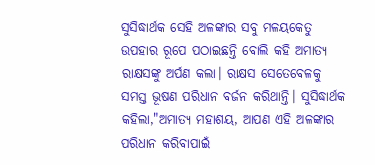ସୁସିଦ୍ଧାର୍ଥକ ସେହି ଅଳଙ୍କାର ସବୁ ମଳୟକେତୁ ଉପହାର ରୂପେ ପଠାଇଛନ୍ତି ବୋଲି କହି ଅମାତ୍ୟ ରାକ୍ଷସଙ୍କୁ ଅର୍ପଣ କଲା। ରାକ୍ଷସ ସେତେବେଳକୁ ସମସ୍ତ ଭୂଷଣ ପରିଧାନ ବର୍ଜନ କରିଥାନ୍ତି। ସୁସିଦ୍ଧାର୍ଥକ କହିଲା,"ଅମାତ୍ୟ ମହାଶୟ, ଆପଣ ଏହି ଅଳଙ୍କାର ପରିଧାନ କରିବାପାଇଁ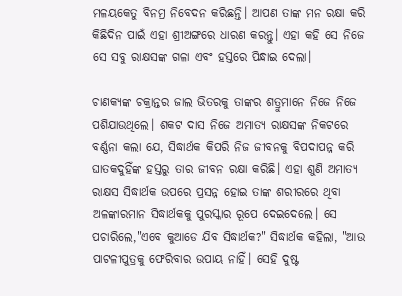ମଳୟକେତୁ ବିନମ୍ର ନିବେଦନ କରିଛନ୍ତି। ଆପଣ ତାଙ୍କ ମନ ରକ୍ଷା କରି କିଛିଦିନ ପାଇଁ ଏହା ଶ୍ରୀଅଙ୍ଗରେ ଧାରଣ କରନ୍ତୁ। ଏହା କହି ସେ ନିଜେ ସେ ସବୁ ରାକ୍ଷସଙ୍କ ଗଳା ଏବଂ ହସ୍ତରେ ପିନ୍ଧାଇ ଦେଲା।

ଚାଣକ୍ୟଙ୍କ ଚକ୍ରାନ୍ତର ଜାଲ ଭିତରକୁ ତାଙ୍କର ଶତ୍ରୁମାନେ ନିଜେ ନିଜେ ପଶିଯାଉଥିଲେ। ଶକଟ ଦାସ ନିଜେ ଅମାତ୍ୟ ରାକ୍ଷସଙ୍କ ନିକଟରେ ବର୍ଣ୍ଣନା କଲା ଯେ, ସିଦ୍ଧାର୍ଥକ କିପରି ନିଜ ଜୀବନକୁ ବିପଦାପନ୍ନ କରି ଘାତକଦୁହିଁଙ୍କ ହସ୍ତରୁ ତାର ଜୀବନ ରକ୍ଷା କରିଛି। ଏହା ଶୁଣି ଅମାତ୍ୟ ରାକ୍ଷସ ସିଦ୍ଧାର୍ଥକ ଉପରେ ପ୍ରସନ୍ନ ହୋଇ ତାଙ୍କ ଶରୀରରେ ଥିବା ଅଳଙ୍କାରମାନ ସିଦ୍ଧାର୍ଥକକୁ ପୁରସ୍କାର ରୂପେ ଦେଇଦେଲେ। ସେ ପଚାରିଲେ,"ଏବେ କୁଆଡେ ଯିବ ସିଦ୍ଧାର୍ଥକ?" ସିଦ୍ଧାର୍ଥକ କହିଲା, "ଆଉ ପାଟଳୀପୁତ୍ରକୁ ଫେରିବାର ଉପାୟ ନାହିଁ। ସେହି ଦୁଷ୍ଟ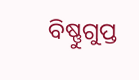ବିଷ୍ଣୁଗୁପ୍ତ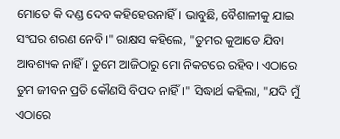ମୋତେ କି ଦଣ୍ଡ ଦେବ କହିହେଉନାହିଁ। ଭାବୁଛି, ବୈଶାଳୀକୁ ଯାଇ ସଂଘର ଶରଣ ନେବି।" ରାକ୍ଷସ କହିଲେ, "ତୁମର କୁଆଡେ ଯିବା ଆବଶ୍ୟକ ନାହିଁ। ତୁମେ ଆଜିଠାରୁ ମୋ ନିକଟରେ ରହିବ। ଏଠାରେ ତୁମ ଜୀବନ ପ୍ରତି କୌଣସି ବିପଦ ନାହିଁ।" ସିଦ୍ଧାର୍ଥ କହିଲା, "ଯଦି ମୁଁ ଏଠାରେ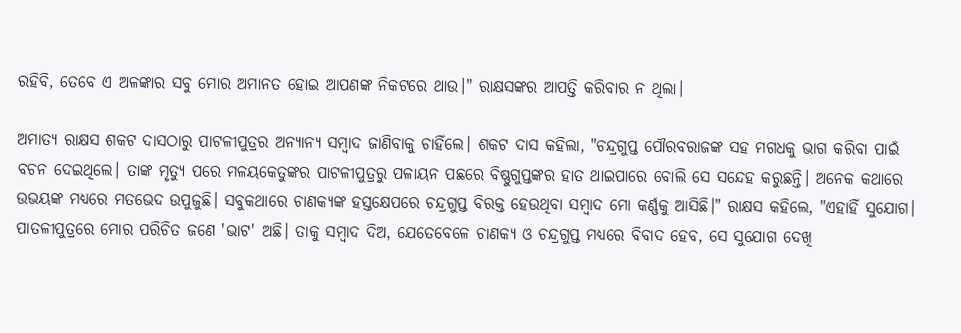ରହିବି, ତେବେ ଏ ଅଳଙ୍କାର ସବୁ ମୋର ଅମାନତ ହୋଇ ଆପଣଙ୍କ ନିକଟରେ ଥାଉ।" ରାକ୍ଷସଙ୍କର ଆପତ୍ତି କରିବାର ନ ଥିଲା।

ଅମାତ୍ୟ ରାକ୍ଷସ ଶକଟ ଦାସଠାରୁ ପାଟଳୀପୁତ୍ରର ଅନ୍ୟାନ୍ୟ ସମ୍ବାଦ ଜାଣିବାକୁ ଚାହିଁଲେ। ଶକଟ ଦାସ କହିଲା, "ଚନ୍ଦ୍ରଗୁପ୍ତ ପୌରବରାଜଙ୍କ ସହ ମଗଧକୁ ଭାଗ କରିବା ପାଇଁ ବଚନ ଦେଇଥିଲେ। ତାଙ୍କ ମୃତ୍ୟୁ ପରେ ମଳୟକେତୁଙ୍କର ପାଟଳୀପୁତ୍ରରୁ ପଳାୟନ ପଛରେ ବିଷ୍ଣୁଗୁପ୍ତଙ୍କର ହାତ ଥାଇପାରେ ବୋଲି ସେ ସନ୍ଦେହ କରୁଛନ୍ତି। ଅନେକ କଥାରେ ଉଭୟଙ୍କ ମଧ୍ୟରେ ମତଭେଦ ଉପୁଜୁଛି। ସବୁକଥାରେ ଚାଣକ୍ୟଙ୍କ ହସ୍ତକ୍ଷେପରେ ଚନ୍ଦ୍ରଗୁପ୍ତ ବିରକ୍ତ ହେଉଥିବା ସମ୍ବାଦ ମୋ କର୍ଣ୍ଣକୁ ଆସିଛି।" ରାକ୍ଷସ କହିଲେ, "ଏହାହିଁ ସୁଯୋଗ। ପାତଳୀପୁତ୍ରରେ ମୋର ପରିଚିତ ଜଣେ 'ଭାଟ' ଅଛି। ତାକୁ ସମ୍ବାଦ ଦିଅ, ଯେତେବେଳେ ଚାଣକ୍ୟ ଓ ଚନ୍ଦ୍ରଗୁପ୍ତ ମଧ୍ୟରେ ବିବାଦ ହେବ, ସେ ସୁଯୋଗ ଦେଖି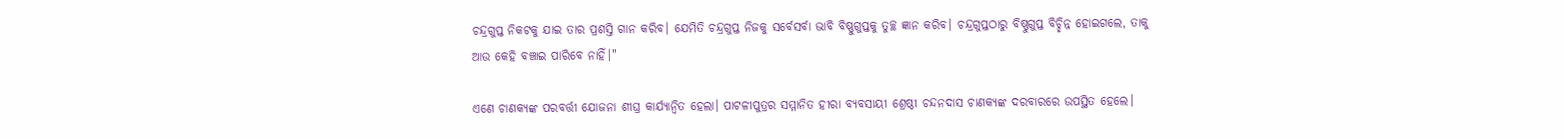ଚନ୍ଦ୍ରଗୁପ୍ତ ନିକଟକୁ ଯାଇ ତାର ପ୍ରଶସ୍ତି ଗାନ କରିବ। ଯେମିତି ଚନ୍ଦ୍ରଗୁପ୍ତ ନିଜକୁ ସର୍ବେସର୍ବା ଭାବି ବିଷ୍ଣୁଗୁପ୍ତକୁ ତୁଚ୍ଛ ଜ୍ଞାନ କରିବ। ଚନ୍ଦ୍ରଗୁପ୍ତଠାରୁ ବିଷ୍ଣୁଗୁପ୍ତ ବିଚ୍ଛିନ୍ନ ହୋଇଗଲେ, ତାକୁ ଆଉ କେହି ବଞ୍ଚାଇ ପାରିବେ ନାହିଁ।"

ଏଣେ ଚାଣକ୍ୟଙ୍କ ପରବର୍ତ୍ତୀ ଯୋଜନା ଶୀଘ୍ର କାର୍ଯ୍ୟାନ୍ୱିତ ହେଲା। ପାଟଳୀପୁତ୍ରର ସମ୍ମାନିତ ହୀରା ବ୍ୟବସାୟୀ ଶ୍ରେଷ୍ଠୀ ଚନ୍ଦନଦାସ ଚାଣକ୍ୟଙ୍କ ଦରବାରରେ ଉପସ୍ଥିତ ହେଲେ।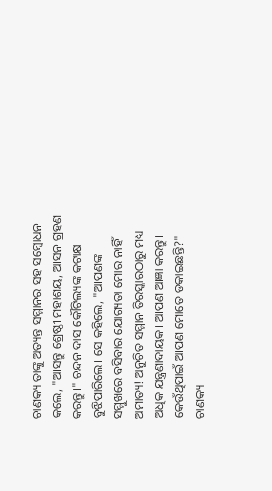ଚାଣକ୍ୟ ତାଙ୍କୁ ଅତ୍ୟନ୍ତ ସମ୍ମାନର ସହ ସମ୍ବୋଧନ କଲେ, "ଆସନ୍ତୁ ଶ୍ରେଷ୍ଠୀ ମହାଶୟ, ଆସନ ଗ୍ରହଣ କରନ୍ତୁ।" ଚନ୍ଦନ ଦାସ କୌଟିଲ୍ୟଙ୍କ କଟାକ୍ଷ ବୁଝିପାରିଲେ। ସେ କହିଲେ, "ଆପଣଙ୍କ ସମ୍ମୁଖରେ ବସିବାର ଯୋଗ୍ୟତା ମୋର ନାହିଁ ଅମାତ୍ୟ! ଅନୁଚିତ ସମ୍ମାନ ତିରସ୍କାରଠାରୁ ମଧ୍ୟ ଅଧିକ ଯନ୍ତ୍ରଣାଦାୟକ। ଆପଣ ଆଜ୍ଞା କରନ୍ତୁ। କେଉଁଥିପାଇଁ ଆପଣ ମୋତେ ଡକାଇଛନ୍ତି?" ଚାଣକ୍ୟ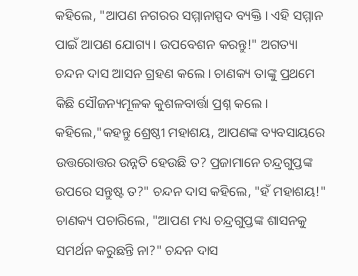କହିଲେ, "ଆପଣ ନଗରର ସମ୍ମାନାସ୍ପଦ ବ୍ୟକ୍ତି। ଏହି ସମ୍ମାନ ପାଇଁ ଆପଣ ଯୋଗ୍ୟ। ଉପବେଶନ କରନ୍ତୁ!" ଅଗତ୍ୟା ଚନ୍ଦନ ଦାସ ଆସନ ଗ୍ରହଣ କଲେ। ଚାଣକ୍ୟ ତାଙ୍କୁ ପ୍ରଥମେ କିଛି ସୌଜନ୍ୟମୂଳକ କୁଶଳବାର୍ତ୍ତା ପ୍ରଶ୍ନ କଲେ। କହିଲେ,"କହନ୍ତୁ ଶ୍ରେଷ୍ଠୀ ମହାଶୟ, ଆପଣଙ୍କ ବ୍ୟବସାୟରେ ଉତ୍ତରୋତ୍ତର ଉନ୍ନତି ହେଉଛି ତ? ପ୍ରଜାମାନେ ଚନ୍ଦ୍ରଗୁପ୍ତଙ୍କ ଉପରେ ସନ୍ତୁଷ୍ଟ ତ?" ଚନ୍ଦନ ଦାସ କହିଲେ, "ହଁ ମହାଶୟ!" ଚାଣକ୍ୟ ପଚାରିଲେ, "ଆପଣ ମଧ୍ୟ ଚନ୍ଦ୍ରଗୁପ୍ତଙ୍କ ଶାସନକୁ ସମର୍ଥନ କରୁଛନ୍ତି ନା?" ଚନ୍ଦନ ଦାସ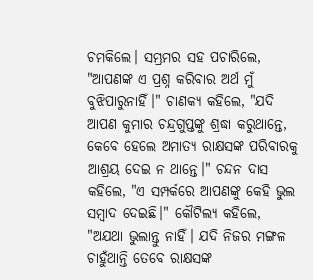ଚମକିଲେ। ସମ୍ଭ୍ରମର ସହ ପଚାରିଲେ, "ଆପଣଙ୍କ ଏ ପ୍ରଶ୍ନ କରିବାର ଅର୍ଥ ମୁଁ ବୁଝିପାରୁନାହିଁ।" ଚାଣକ୍ୟ କହିଲେ, "ଯଦି ଆପଣ କୁମାର ଚନ୍ଦ୍ରଗୁପ୍ତଙ୍କୁ ଶ୍ରଦ୍ଧା କରୁଥାନ୍ତେ, କେବେ ହେଲେ ଅମାତ୍ୟ ରାକ୍ଷସଙ୍କ ପରିବାରକୁ ଆଶ୍ରୟ ଦେଇ ନ ଥାନ୍ତେ।" ଚନ୍ଦନ ଦାସ କହିଲେ, "ଏ ସମ୍ପର୍କରେ ଆପଣଙ୍କୁ କେହି ଭୁଲ ସମ୍ବାଦ ଦେଇଛି।" କୌଟିଲ୍ୟ କହିଲେ, "ଅଯଥା ଭୁଲାନ୍ତୁ ନାହିଁ। ଯଦି ନିଜର ମଙ୍ଗଳ ଚାହୁଁଥାନ୍ତି ତେବେ ରାକ୍ଷସଙ୍କ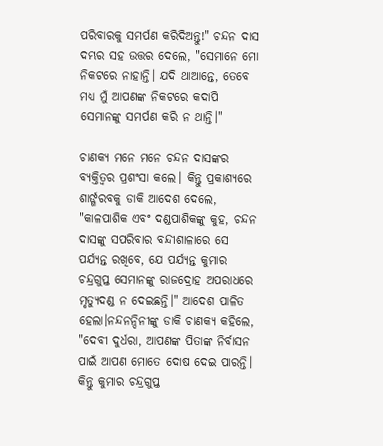ପରିବାରକୁ ସମର୍ପଣ କରିଦିଅନ୍ତୁ!" ଚନ୍ଦନ ଦାସ ଦମ୍ଭର ସହ ଉତ୍ତର ଦେଲେ, "ସେମାନେ ମୋ ନିକଟରେ ନାହାନ୍ତି। ଯଦି ଥାଆନ୍ତେ, ତେବେ ମଧ୍ୟ ମୁଁ ଆପଣଙ୍କ ନିକଟରେ କଦାପି ସେମାନଙ୍କୁ ସମର୍ପଣ କରି ନ ଥାନ୍ତି।"

ଚାଣକ୍ୟ ମନେ ମନେ ଚନ୍ଦନ ଦାସଙ୍କର ବ୍ୟକ୍ତିତ୍ୱର ପ୍ରଶଂସା କଲେ। କିନ୍ତୁ ପ୍ରକାଶ୍ୟରେ ଶାର୍ଙ୍ଗରବକୁ ଡାକି ଆଦେଶ ଦେଲେ, "କାଳପାଶିକ ଏବଂ ଦଣ୍ଡପାଶିକଙ୍କୁ କୁହ, ଚନ୍ଦନ ଦାସଙ୍କୁ ସପରିବାର ବନ୍ଦୀଶାଳାରେ ସେ ପର୍ଯ୍ୟନ୍ତ ରଖିବେ, ଯେ ପର୍ଯ୍ୟନ୍ତ କୁମାର ଚନ୍ଦ୍ରଗୁପ୍ତ ସେମାନଙ୍କୁ ରାଜଦ୍ରୋହ ଅପରାଧରେ ମୃତ୍ୟୁଦଣ୍ଡ ନ ଦେଇଛନ୍ତି।" ଆଦେଶ ପାଳିତ ହେଲା।ନନ୍ଦନନ୍ଦିନୀଙ୍କୁ ଡାକି ଚାଣକ୍ୟ କହିଲେ, "ଦେବୀ ଦୁର୍ଧରା, ଆପଣଙ୍କ ପିତାଙ୍କ ନିର୍ବାସନ ପାଇଁ ଆପଣ ମୋତେ ଦୋଷ ଦେଇ ପାରନ୍ତି। କିନ୍ତୁ କୁମାର ଚନ୍ଦ୍ରଗୁପ୍ତ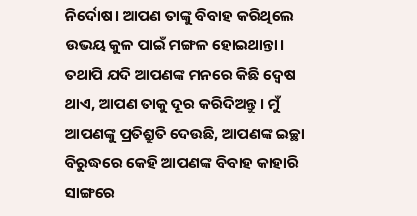ନିର୍ଦୋଷ। ଆପଣ ତାଙ୍କୁ ବିବାହ କରିଥିଲେ ଉଭୟ କୁଳ ପାଇଁ ମଙ୍ଗଳ ହୋଇଥାନ୍ତା। ତଥାପି ଯଦି ଆପଣଙ୍କ ମନରେ କିଛି ଦ୍ଵେଷ ଥାଏ, ଆପଣ ତାକୁ ଦୂର କରିଦିଅନ୍ତୁ। ମୁଁ ଆପଣଙ୍କୁ ପ୍ରତିଶ୍ରୁତି ଦେଉଛି, ଆପଣଙ୍କ ଇଚ୍ଛା ବିରୁଦ୍ଧରେ କେହି ଆପଣଙ୍କ ବିବାହ କାହାରି ସାଙ୍ଗରେ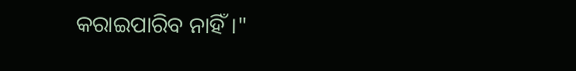କରାଇପାରିବ ନାହିଁ।"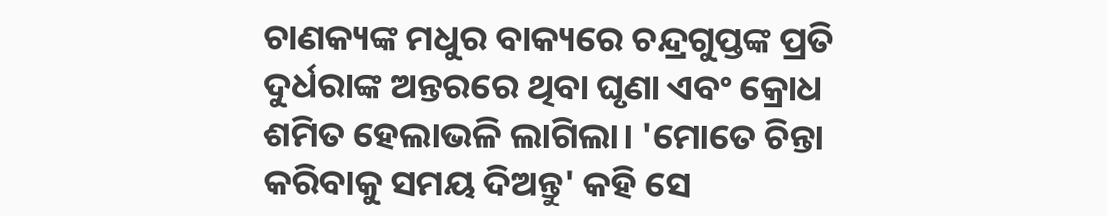ଚାଣକ୍ୟଙ୍କ ମଧୁର ବାକ୍ୟରେ ଚନ୍ଦ୍ରଗୁପ୍ତଙ୍କ ପ୍ରତି ଦୁର୍ଧରାଙ୍କ ଅନ୍ତରରେ ଥିବା ଘୃଣା ଏବଂ କ୍ରୋଧ ଶମିତ ହେଲାଭଳି ଲାଗିଲା। 'ମୋତେ ଚିନ୍ତା କରିବାକୁ ସମୟ ଦିଅନ୍ତୁ' କହି ସେ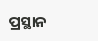ପ୍ରସ୍ଥାନ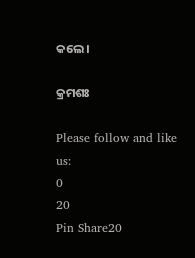କଲେ।

କ୍ରମଶଃ

Please follow and like us:
0
20
Pin Share20